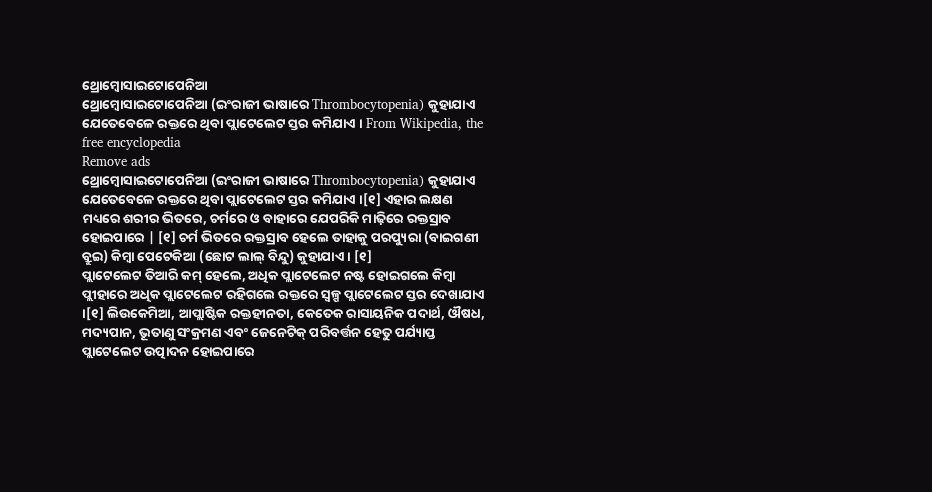ଥ୍ରୋମ୍ବୋସାଇଟୋପେନିଆ
ଥ୍ରୋମ୍ବୋସାଇଟୋପେନିଆ (ଇଂରାଜୀ ଭାଷାରେ Thrombocytopenia) କୁହାଯାଏ ଯେତେବେଳେ ରକ୍ତରେ ଥିବା ପ୍ଲାଟେଲେଟ ସ୍ତର କମିଯାଏ । From Wikipedia, the free encyclopedia
Remove ads
ଥ୍ରୋମ୍ବୋସାଇଟୋପେନିଆ (ଇଂରାଜୀ ଭାଷାରେ Thrombocytopenia) କୁହାଯାଏ ଯେତେବେଳେ ରକ୍ତରେ ଥିବା ପ୍ଲାଟେଲେଟ ସ୍ତର କମିଯାଏ ।[୧] ଏହାର ଲକ୍ଷଣ ମଧ୍ୟରେ ଶରୀର ଭିତରେ, ଚର୍ମରେ ଓ ବାହାରେ ଯେପରିକି ମାଢ଼ିରେ ରକ୍ତସ୍ରାବ ହୋଇପାରେ | [୧] ଚର୍ମ ଭିତରେ ରକ୍ତସ୍ରାବ ହେଲେ ତାହାକୁ ପରପ୍ୟୁରା (ବାଇଗଣୀ ବ୍ରୁଇ) କିମ୍ବା ପେଟେକିଆ (ଛୋଟ ଲାଲ୍ ବିନ୍ଦୁ) କୁହାଯାଏ । [୧]
ପ୍ଲାଟେଲେଟ ତିଆରି କମ୍ ହେଲେ, ଅଧିକ ପ୍ଲାଟେଲେଟ ନଷ୍ଟ ହୋଇଗଲେ କିମ୍ବା ପ୍ଲୀହାରେ ଅଧିକ ପ୍ଲାଟେଲେଟ ରହିଗଲେ ରକ୍ତରେ ସ୍ୱଳ୍ପ ପ୍ଲାଟେଲେଟ ସ୍ତର ଦେଖାଯାଏ ।[୧] ଲିଉକେମିଆ, ଆପ୍ଲାଷ୍ଟିକ ରକ୍ତହୀନତା, କେତେକ ରାସାୟନିକ ପଦାର୍ଥ, ଔଷଧ, ମଦ୍ୟପାନ, ଭୂତାଣୁ ସଂକ୍ରମଣ ଏବଂ ଜେନେଟିକ୍ ପରିବର୍ତ୍ତନ ହେତୁ ପର୍ଯ୍ୟାପ୍ତ ପ୍ଲାଟେଲେଟ ଉତ୍ପାଦନ ହୋଇପାରେ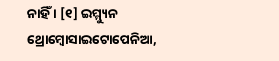ନାହିଁ । [୧] ଇମ୍ମ୍ୟୁନ ଥ୍ରୋମ୍ବୋସାଇଟୋପେନିଆ,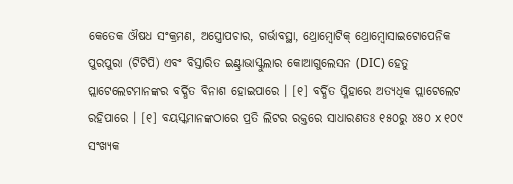କେତେକ ଔଷଧ ସଂକ୍ରମଣ, ଅସ୍ତ୍ରୋପଚାର, ଗର୍ଭାବସ୍ଥା, ଥ୍ରୋମ୍ବୋଟିକ୍ ଥ୍ରୋମ୍ବୋସାଇଟୋପେନିକ ପୁରପୁରା (ଟିଟିପି) ଏବଂ ବିସ୍ତାରିତ ଇଣ୍ଟ୍ରାଭାସ୍କୁଲାର କୋଆଗୁଲେସନ (DIC) ହେତୁ ପ୍ଲାଟେଲେଟମାନଙ୍କର ବର୍ଦ୍ଧିତ ବିନାଶ ହୋଇପାରେ । [୧] ବର୍ଦ୍ଧିତ ପ୍ଳିହାରେ ଅତ୍ୟଧିକ ପ୍ଲାଟେଲେଟ ରହିପାରେ । [୧] ବୟସ୍କମାନଙ୍କଠାରେ ପ୍ରତି ଲିଟର ରକ୍ତରେ ସାଧାରଣତଃ ୧୫୦ରୁ ୪୫୦ x ୧୦୯ ସଂଖ୍ୟକ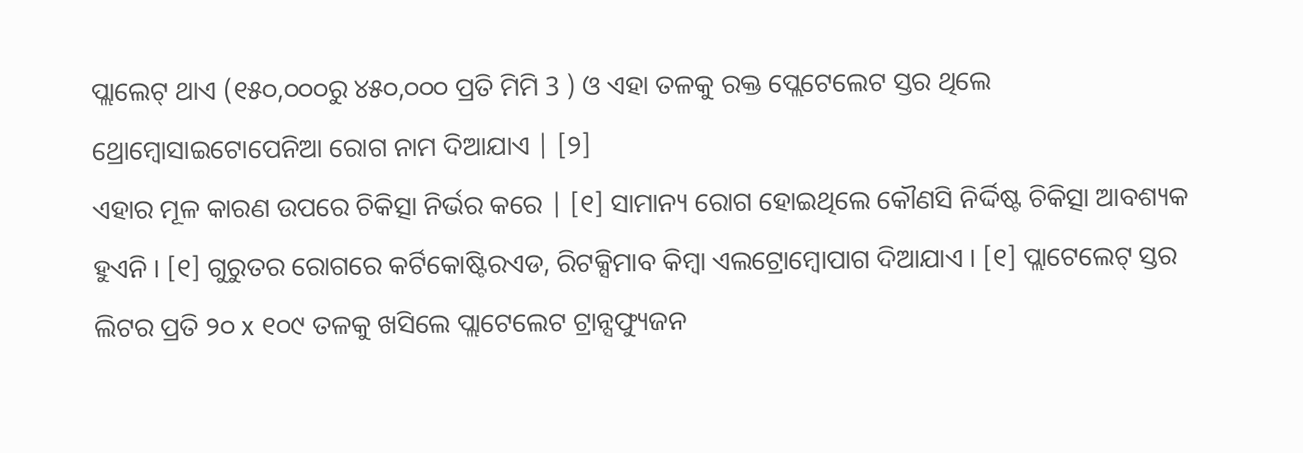ପ୍ଲାଲେଟ୍ ଥାଏ (୧୫୦,୦୦୦ରୁ ୪୫୦,୦୦୦ ପ୍ରତି ମିମି 3 ) ଓ ଏହା ତଳକୁ ରକ୍ତ ପ୍ଲେଟେଲେଟ ସ୍ତର ଥିଲେ ଥ୍ରୋମ୍ବୋସାଇଟୋପେନିଆ ରୋଗ ନାମ ଦିଆଯାଏ | [୨]
ଏହାର ମୂଳ କାରଣ ଉପରେ ଚିକିତ୍ସା ନିର୍ଭର କରେ | [୧] ସାମାନ୍ୟ ରୋଗ ହୋଇଥିଲେ କୌଣସି ନିର୍ଦ୍ଦିଷ୍ଟ ଚିକିତ୍ସା ଆବଶ୍ୟକ ହୁଏନି । [୧] ଗୁରୁତର ରୋଗରେ କର୍ଟିକୋଷ୍ଟିରଏଡ, ରିଟକ୍ସିମାବ କିମ୍ବା ଏଲଟ୍ରୋମ୍ବୋପାଗ ଦିଆଯାଏ । [୧] ପ୍ଲାଟେଲେଟ୍ ସ୍ତର ଲିଟର ପ୍ରତି ୨୦ x ୧୦୯ ତଳକୁ ଖସିଲେ ପ୍ଲାଟେଲେଟ ଟ୍ରାନ୍ସଫ୍ୟୁଜନ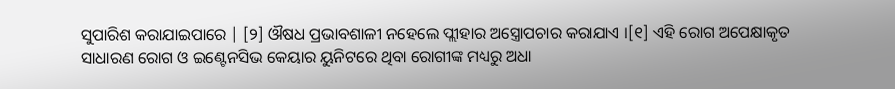ସୁପାରିଶ କରାଯାଇପାରେ | [୨] ଔଷଧ ପ୍ରଭାବଶାଳୀ ନହେଲେ ପ୍ଲୀହାର ଅସ୍ତ୍ରୋପଚାର କରାଯାଏ ।[୧] ଏହି ରୋଗ ଅପେକ୍ଷାକୃତ ସାଧାରଣ ରୋଗ ଓ ଇଣ୍ଟେନସିଭ କେୟାର ୟୁନିଟରେ ଥିବା ରୋଗୀଙ୍କ ମଧ୍ୟରୁ ଅଧା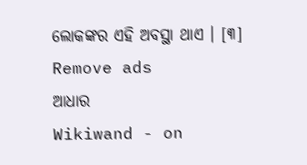ଲୋକଙ୍କର ଏହି ଅବସ୍ଥା ଥାଏ । [୩]
Remove ads
ଆଧାର
Wikiwand - on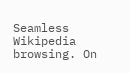Seamless Wikipedia browsing. On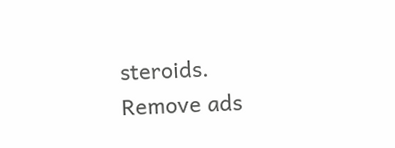steroids.
Remove ads